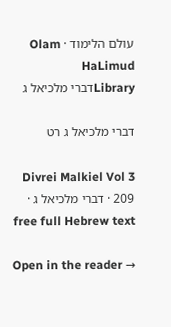עולם הלימוד · Olam HaLimud
Libraryדברי מלכיאל ג

דברי מלכיאל ג רט

Divrei Malkiel Vol 3 209 · דברי מלכיאל ג · free full Hebrew text

Open in the reader →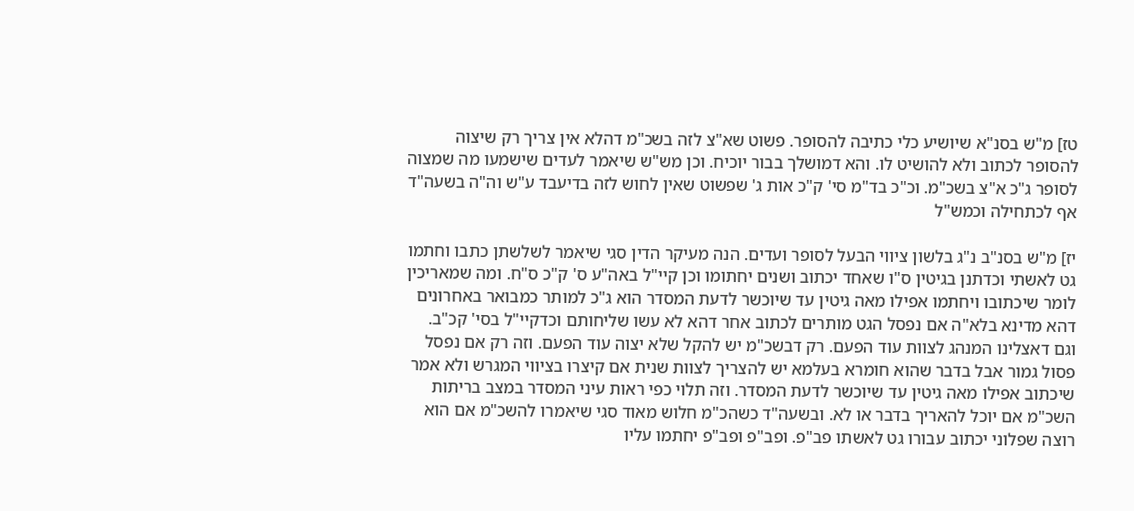טז] מ"ש בסנ"א שיושיע כלי כתיבה להסופר. פשוט שא"צ לזה בשכ"מ דהלא אין צריך רק שיצוה להסופר לכתוב ולא להושיט לו. והא דמושלך בבור יוכיח. וכן מש"ש שיאמר לעדים שישמעו מה שמצוה לסופר ג"כ א"צ בשכ"מ. וכ"כ בד"מ סי' ק"כ אות ג' שפשוט שאין לחוש לזה בדיעבד ע"ש וה"ה בשעה"ד אף לכתחילה וכמש"ל

יז] מ"ש בסנ"ב נ"ג בלשון ציווי הבעל לסופר ועדים. הנה מעיקר הדין סגי שיאמר לשלשתן כתבו וחתמו גט לאשתי וכדתנן בגיטין ס"ו שאחד יכתוב ושנים יחתומו וכן קיי"ל באה"ע ס' ק"כ ס"ח. ומה שמאריכין לומר שיכתובו ויחתמו אפילו מאה גיטין עד שיוכשר לדעת המסדר הוא ג"כ למותר כמבואר באחרונים דהא מדינא בלא"ה אם נפסל הגט מותרים לכתוב אחר דהא לא עשו שליחותם וכדקיי"ל בסי' קכ"ב. וגם דאצלינו המנהג לצוות עוד הפעם. רק דבשכ"מ יש להקל שלא יצוה עוד הפעם. וזה רק אם נפסל פסול גמור אבל בדבר שהוא חומרא בעלמא יש להצריך לצוות שנית אם קיצרו בציווי המגרש ולא אמר שיכתוב אפילו מאה גיטין עד שיוכשר לדעת המסדר. וזה תלוי כפי ראות עיני המסדר במצב בריתות השכ"מ אם יוכל להאריך בדבר או לא. ובשעה"ד כשהכ"מ חלוש מאוד סגי שיאמרו להשכ"מ אם הוא רוצה שפלוני יכתוב עבורו גט לאשתו פב"פ. ופב"פ ופב"פ יחתמו עליו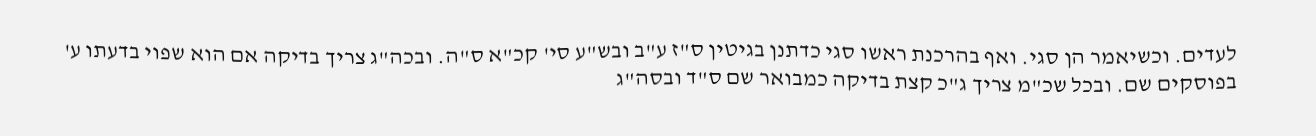לעדים. וכשיאמר הן סגי. ואף בהרכנת ראשו סגי כדתנן בגיטין ס"ז ע"ב ובש"ע סי' קכ"א ס"ה. ובכה"ג צריך בדיקה אם הוא שפוי בדעתו ע' בפוסקים שם. ובכל שכ"מ צריך ג"כ קצת בדיקה כמבואר שם ס"ד ובסה"ג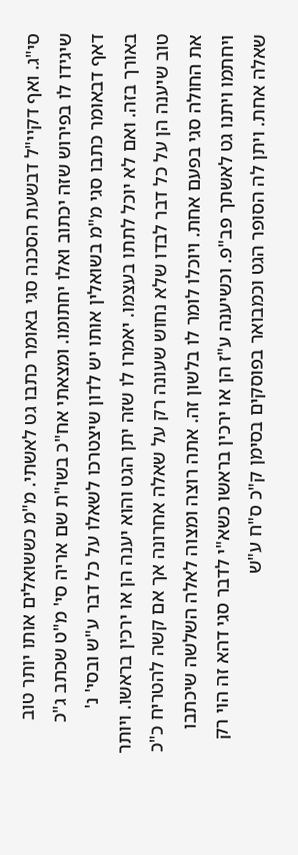סי"ג. ואף דקיי"ל דבשעת הסכנה סגי באומר כתבו גט לאשתי. מ"מ כששואלים אותו יותר טוב שיגידו לו בפירוש שזה יכתוב ואלו יחתומו. ומצאתי אח"כ בשו"ת שם אריה סי' מ"ט שכתב ג"כ דאף דבאומר כתבו סגי מ"מ בשואלין אותו יש לדון שיצטרכו לשאלו על כל דבר ע"ש ובסי' נ' באורך בזה. ואם לא יוכל לתתו בעצמו. יאמרו לו שזה יתן הגט והוא יענה הן או ירכין בראשו. ויותר טוב שיענה הן על כל דבר לבדו שלא נחוש שעונה רק על שאלה אחרונה אך אם קשה להטריח כ"כ את החולה סגי בפעם אחת. ויוכלו לומר לו בלשון זה. אתה רוצה ומצוה לאלה השלשה שיכתבו ויחתמו ויתנו גט לאשתך פב"פ. וכשיענה ע"ז הן או ירכין בראשו כשא"י לדבר סגי דהא זה הוי רק שאלה אחת. ויתן לה הסופר הגט וכמבואר בפוסקים בסימן ק"כ ס"ח ע"ש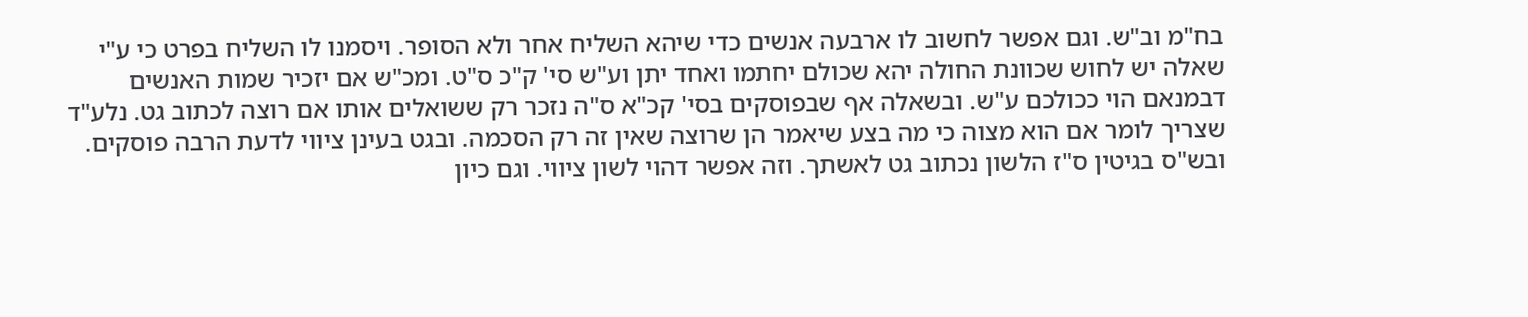בח"מ וב"ש. וגם אפשר לחשוב לו ארבעה אנשים כדי שיהא השליח אחר ולא הסופר. ויסמנו לו השליח בפרט כי ע"י שאלה יש לחוש שכוונת החולה יהא שכולם יחתמו ואחד יתן וע"ש סי' ק"כ ס"ט. ומכ"ש אם יזכיר שמות האנשים דבמנאם הוי ככולכם ע"ש. ובשאלה אף שבפוסקים בסי' קכ"א ס"ה נזכר רק ששואלים אותו אם רוצה לכתוב גט. נלע"ד שצריך לומר אם הוא מצוה כי מה בצע שיאמר הן שרוצה שאין זה רק הסכמה. ובגט בעינן ציווי לדעת הרבה פוסקים. ובש"ס בגיטין ס"ז הלשון נכתוב גט לאשתך. וזה אפשר דהוי לשון ציווי. וגם כיון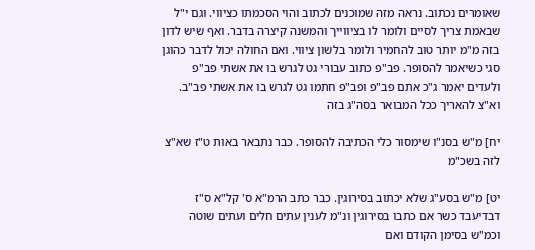שאומרים נכתוב. נראה מזה שמוכנים לכתוב והוי הסכמתו כציווי. וגם י"ל שבאמת צריך לסיים ולומר לו בציווייך והמשנה קיצרה בדבר. ואף שיש לדון בזה מ"מ יותר טוב להחמיר ולומר בלשון ציווי. ואם החולה יכול לדבר כהוגן סגי כשיאמר להסופר. פב"פ כתוב עבורי גט לגרש בו את אשתי פב"פ ולעדים יאמר ג"כ אתם פב"פ ופב"פ חתמו גט לגרש בו את אשתי פב"ב. וא"צ להאריך ככל המבואר בסה"ג בזה

יח] מ"ש בסנ"ו שימסור כלי הכתיבה להסופר. כבר נתבאר באות ט"ז שא"צ לזה בשכ"מ

יט] מ"ש בסע"ג שלא יכתוב בסירוגין. כבר כתב הרמ"א ס' קל"א ס"ז דבדיעבד כשר אם כתבו בסירוגין ונ"מ לענין עתים חלים ועתים שוטה וכמ"ש בסימן הקודם ואם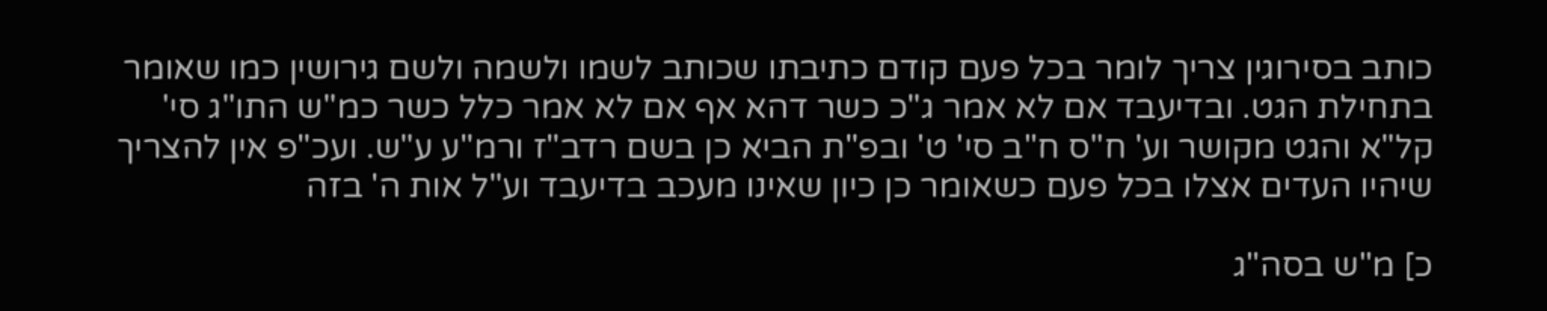כותב בסירוגין צריך לומר בכל פעם קודם כתיבתו שכותב לשמו ולשמה ולשם גירושין כמו שאומר בתחילת הגט. ובדיעבד אם לא אמר ג"כ כשר דהא אף אם לא אמר כלל כשר כמ"ש התו"ג סי' קל"א והגט מקושר וע' ח"ס ח"ב סי' ט' ובפ"ת הביא כן בשם רדב"ז ורמ"ע ע"ש. ועכ"פ אין להצריך שיהיו העדים אצלו בכל פעם כשאומר כן כיון שאינו מעכב בדיעבד וע"ל אות ה' בזה

כ] מ"ש בסה"ג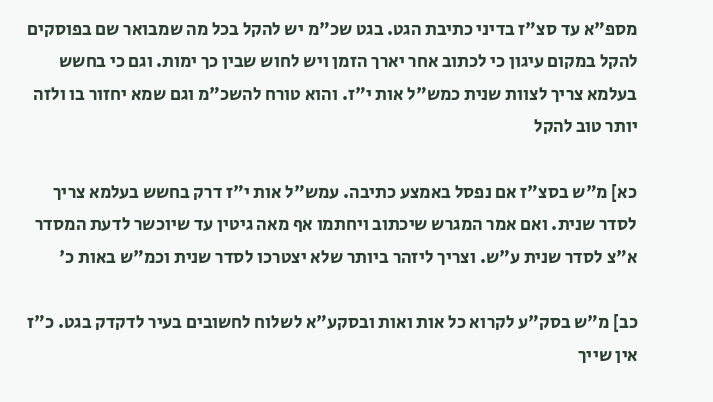מספ"א עד סצ"ז בדיני כתיבת הגט. בגט שכ"מ יש להקל בכל מה שמבואר שם בפוסקים להקל במקום עיגון כי לכתוב אחר יארך הזמן ויש לחוש שבין כך ימות. וגם כי בחשש בעלמא צריך לצוות שנית כמש"ל אות י"ז. והוא טורח להשכ"מ וגם שמא יחזור בו ולזה יותר טוב להקל

כא] מ"ש בסצ"ז אם נפסל באמצע כתיבה. עמש"ל אות י"ז דרק בחשש בעלמא צריך לסדר שנית. ואם אמר המגרש שיכתוב ויחתמו אף מאה גיטין עד שיוכשר לדעת המסדר א"צ לסדר שנית ע"ש. וצריך ליזהר ביותר שלא יצטרכו לסדר שנית וכמ"ש באות כ'

כב] מ"ש בסק"ע לקרוא כל אות ואות ובסקע"א לשלוח לחשובים בעיר לדקדק בגט. כ"ז אין שייך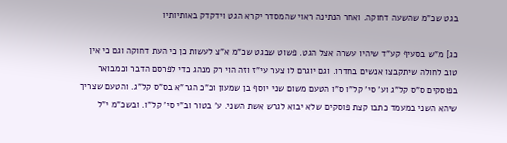בגט שכ"מ שהשעה דחוקה. ואחר הנתינה ראוי שהמסדר יקרא הגט וידקדק באותיותיו

כג] מ"ש בסעיף קע"ד שיהיו עשרה אצל הגט. פשוט שבגט שכ"מ א"צ לעשות כן כי העת דחוקה וגם כי אין טוב לחולה שיתקבצו אנשים בחדרו. וגם יוגרם לו צער עי"ז וזה הוי רק מנהג כדי לפרסם הדבר וכמבואר בפוסקים ס"ס קל"ג וע' סי' קל"ו ס"ו הטעם משום שני יוסף בן שמעון וכ"כ הגר"א בס"ס קל"ג. והטעם שצריך שיהא השני במעמד כתבו קצת פוסקים שלא יבוא לגרש אשת השני. ע' בטור וב"י סי' קל"ו. ובשכ"מ י"ל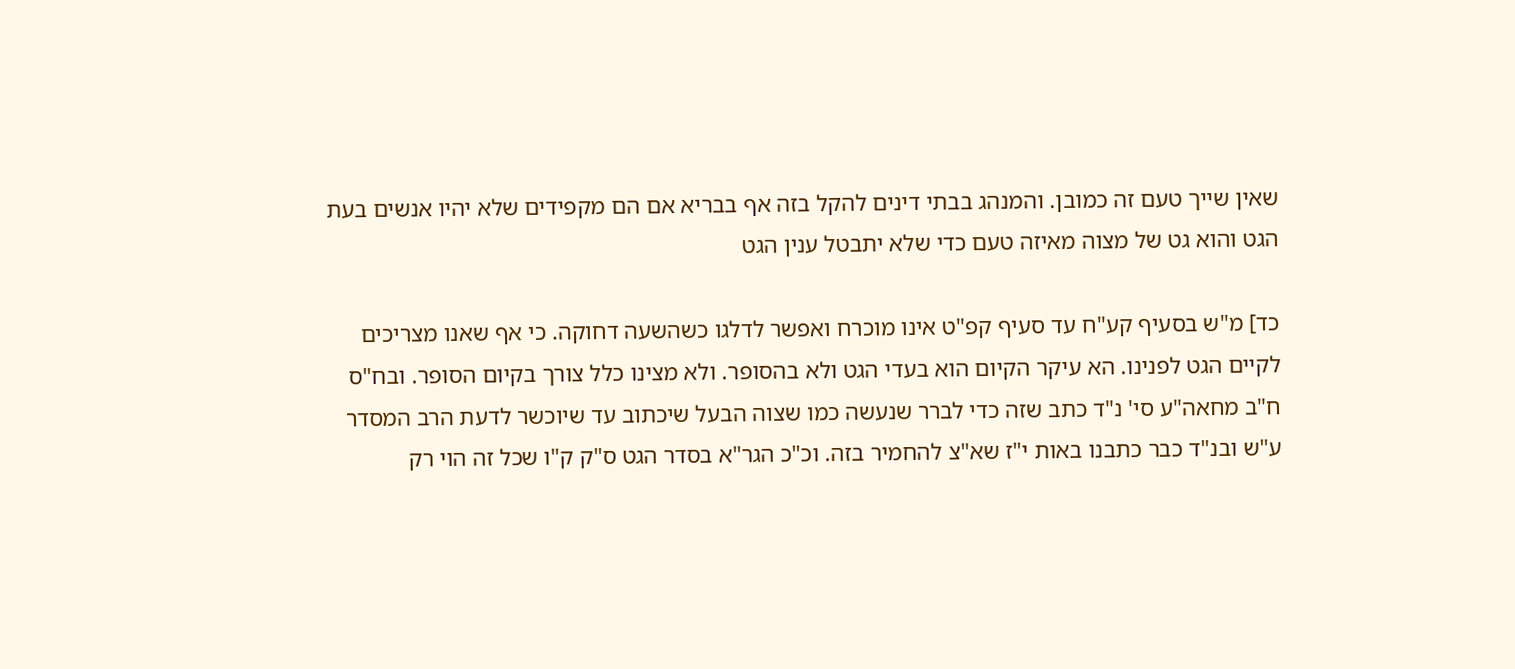שאין שייך טעם זה כמובן. והמנהג בבתי דינים להקל בזה אף בבריא אם הם מקפידים שלא יהיו אנשים בעת הגט והוא גט של מצוה מאיזה טעם כדי שלא יתבטל ענין הגט

כד] מ"ש בסעיף קע"ח עד סעיף קפ"ט אינו מוכרח ואפשר לדלגו כשהשעה דחוקה. כי אף שאנו מצריכים לקיים הגט לפנינו. הא עיקר הקיום הוא בעדי הגט ולא בהסופר. ולא מצינו כלל צורך בקיום הסופר. ובח"ס ח"ב מחאה"ע סי' נ"ד כתב שזה כדי לברר שנעשה כמו שצוה הבעל שיכתוב עד שיוכשר לדעת הרב המסדר ע"ש ובנ"ד כבר כתבנו באות י"ז שא"צ להחמיר בזה. וכ"כ הגר"א בסדר הגט ס"ק ק"ו שכל זה הוי רק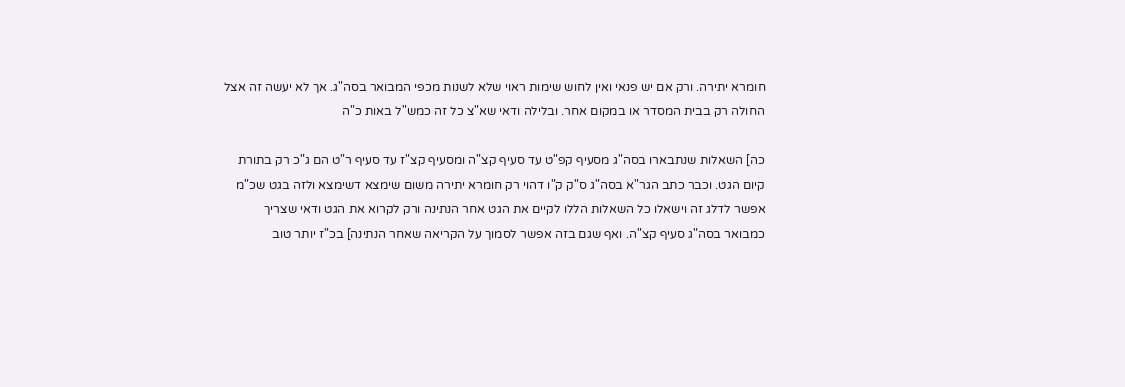חומרא יתירה. ורק אם יש פנאי ואין לחוש שימות ראוי שלא לשנות מכפי המבואר בסה"ג. אך לא יעשה זה אצל החולה רק בבית המסדר או במקום אחר. ובלילה ודאי שא"צ כל זה כמש"ל באות כ"ה

כה] השאלות שנתבארו בסה"ג מסעיף קפ"ט עד סעיף קצ"ה ומסעיף קצ"ז עד סעיף ר"ט הם ג"כ רק בתורת קיום הגט. וכבר כתב הגר"א בסה"ג ס"ק ק"ו דהוי רק חומרא יתירה משום שימצא דשימצא ולזה בגט שכ"מ אפשר לדלג זה וישאלו כל השאלות הללו לקיים את הגט אחר הנתינה ורק לקרוא את הגט ודאי שצריך כמבואר בסה"ג סעיף קצ"ה. ואף שגם בזה אפשר לסמוך על הקריאה שאחר הנתינה] בכ"ז יותר טוב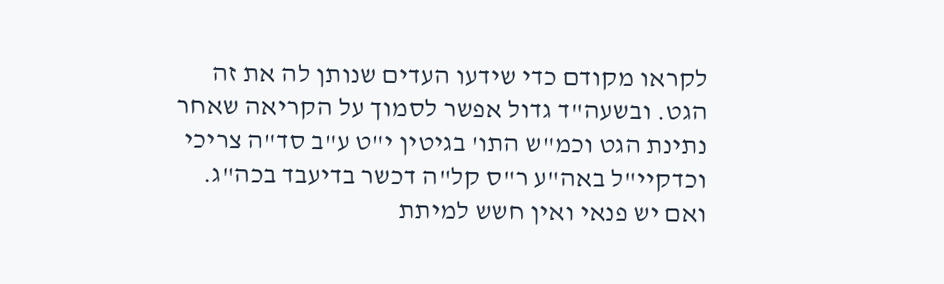לקראו מקודם כדי שידעו העדים שנותן לה את זה הגט. ובשעה"ד גדול אפשר לסמוך על הקריאה שאחר נתינת הגט וכמ"ש התו' בגיטין י"ט ע"ב סד"ה צריכי וכדקיי"ל באה"ע ר"ס קל"ה דכשר בדיעבד בכה"ג. ואם יש פנאי ואין חשש למיתת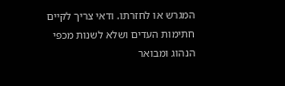המגרש או לחזרתו. ודאי צריך לקיים חתימות העדים ושלא לשנות מכפי הנהוג ומבואר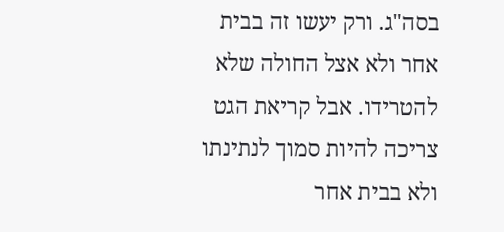בסה"ג. ורק יעשו זה בבית אחר ולא אצל החולה שלא להטרידו. אבל קריאת הגט צריכה להיות סמוך לנתינתו ולא בבית אחר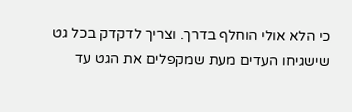כי הלא אולי הוחלף בדרך. וצריך לדקדק בכל גט שישגיחו העדים מעת שמקפלים את הגט עד